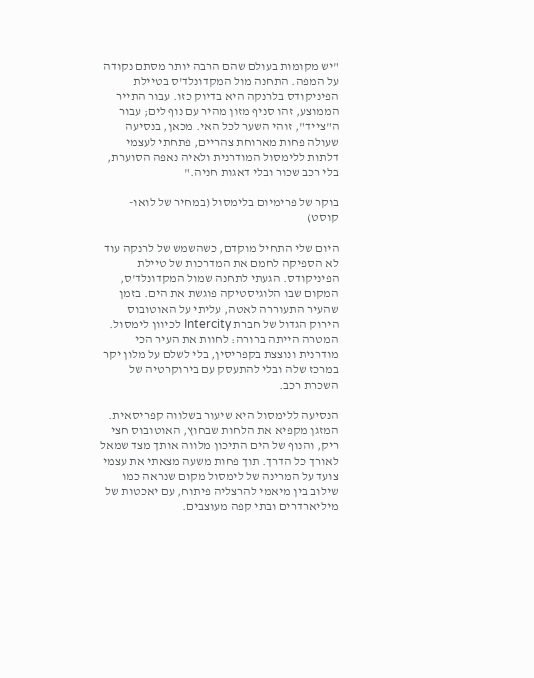"יש מקומות בעולם שהם הרבה יותר מסתם נקודה על המפה. התחנה מול המקדונלד'ס בטיילת הפיניקודס בלרנקה היא בדיוק כזו. עבור התייר הממוצע, זהו סניף מזון מהיר עם נוף לים; עבור ה"צייד", זוהי השער לכל האי. מכאן, בנסיעה שעולה פחות מארוחת צהריים, פתחתי לעצמי דלתות ללימסול המודרנית ולאיה נאפה הסוערת, בלי רכב שכור ובלי דאגות חניה."

בוקר של פרימיום בלימסול (במחיר של לואו-קוסט)

היום שלי התחיל מוקדם, כשהשמש של לרנקה עוד לא הספיקה לחמם את המדרכות של טיילת הפיניקודס. הגעתי לתחנה שמול המקדונלד'ס, המקום שבו הלוגיסטיקה פוגשת את הים. בזמן שהעיר התעוררה לאטה, עליתי על האוטובוס הירוק הגדול של חברת Intercity לכיוון לימסול. המטרה הייתה ברורה: לחוות את העיר הכי מודרנית ונוצצת בקפריסין, בלי לשלם על מלון יקר במרכז שלה ובלי להתעסק עם בירוקרטיה של השכרת רכב.

הנסיעה ללימסול היא שיעור בשלווה קפריסאית. המזגן מקפיא את הלחות שבחוץ, האוטובוס חצי ריק, והנוף של הים התיכון מלווה אותך מצד שמאל לאורך כל הדרך. תוך פחות משעה מצאתי את עצמי צועד על המרינה של לימסול מקום שנראה כמו שילוב בין מיאמי להרצליה פיתוח, עם יאכטות של מיליארדרים ובתי קפה מעוצבים.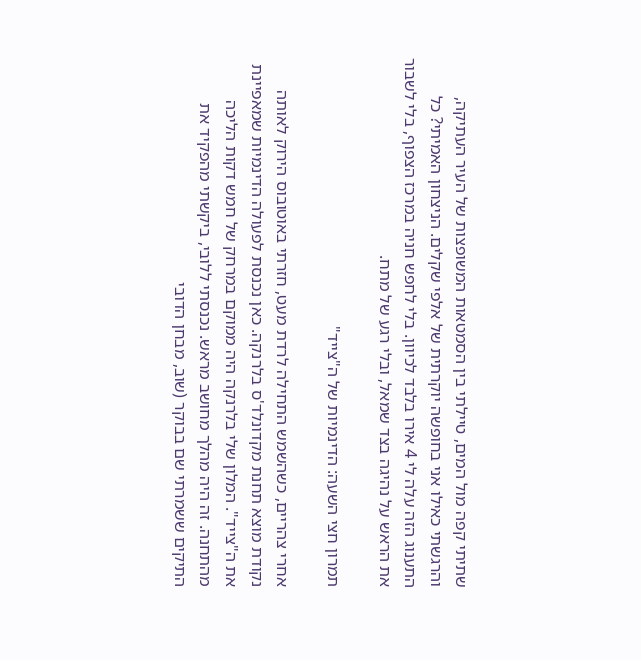שתיתי קפה מול המים, טיילתי בין הסמטאות המשופצות של העיר העתיקה, והרגשתי כאילו אני בחופשה יוקרתית של אלפי שקלים. הניצחון האמיתי? כל התענוג הזה עלה לי 4 אירו בלבד לכיוון. בלי לחפש חניה במרכז הצפוף, בלי לשבור את הראש על נהיגה בצד שמאל, ובלי רגע של מתח.

תמרון חצי השעה: הדינמיות של ה"צייד"

אחרי צהריים, כשהשמש התחילה לרדת מעט, חזרתי באוטובוס הירוק לאותה נקודת מוצא תחנת מקדונלד'ס בלרנקה. כאן נכנסת לפעולה הדינמיות שמאפיינת את ה"צייד". המלון שלי בלרנקה היה ממוקם במרחק של חמש דקות הליכה מהתחנה. זה היה מהלך מחושב מראש. נכנסתי ללובי, ביקשתי מהפקיד את התיקים ששמרתי שם בבוקר (שוב, מבחן הדובי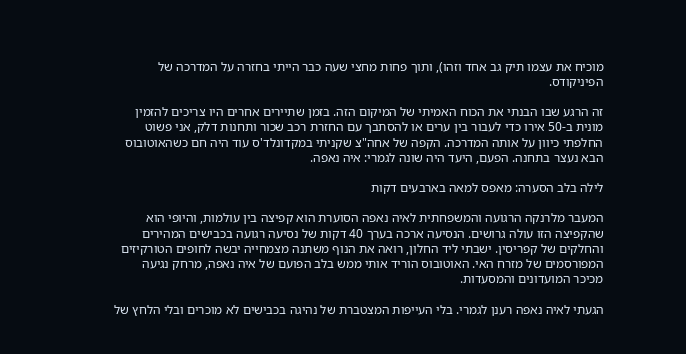מוכיח את עצמו תיק גב אחד וזהו), ותוך פחות מחצי שעה כבר הייתי בחזרה על המדרכה של הפיניקודס.

זה הרגע שבו הבנתי את הכוח האמיתי של המיקום הזה. בזמן שתיירים אחרים היו צריכים להזמין מונית ב-50 אירו כדי לעבור בין ערים או להסתבך עם החזרת רכב שכור ותחנות דלק, אני פשוט החלפתי כיוון על אותה המדרכה. הקפה של אחה"צ שקניתי במקדונלד'ס עוד היה חם כשהאוטובוס הבא נעצר בתחנה. הפעם, היעד היה שונה לגמרי: איה נאפה.

לילה בלב הסערה: מאפס למאה בארבעים דקות

המעבר מלרנקה הרגועה והמשפחתית לאיה נאפה הסוערת הוא קפיצה בין עולמות, והיופי הוא שהקפיצה הזו עולה גרושים. הנסיעה ארכה בערך 40 דקות של נסיעה רגועה בכבישים המהירים והחלקים של קפריסין. ישבתי ליד החלון, רואה את הנוף משתנה מצמחייה יבשה לחופים הטורקיזים המפורסמים של מזרח האי. האוטובוס הוריד אותי ממש בלב הפועם של איה נאפה, מרחק נגיעה מכיכר המועדונים והמסעדות.

הגעתי לאיה נאפה רענן לגמרי. בלי העייפות המצטברת של נהיגה בכבישים לא מוכרים ובלי הלחץ של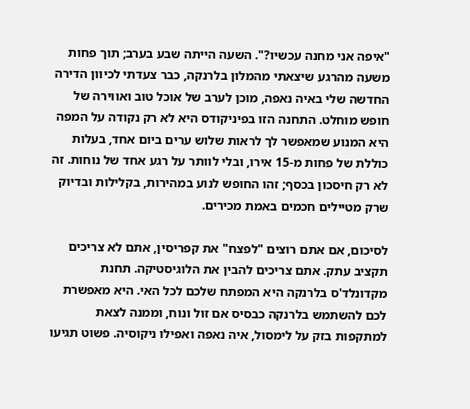"איפה אני מחנה עכשיו?". השעה הייתה שבע בערב; תוך פחות משעה מהרגע שיצאתי מהמלון בלרנקה, כבר צעדתי לכיוון הדירה החדשה שלי באיה נאפה, מוכן לערב של אוכל טוב ואווירה של חופש מוחלט. התחנה הזו בפיניקודס היא לא רק נקודה על המפה היא המנוע שמאפשר לך לראות שלוש ערים ביום אחד, בעלות כוללת של פחות מ-15 אירו, ובלי לוותר על רגע אחד של נוחות. זה לא רק חיסכון בכסף; זהו החופש לנוע במהירות, בקלילות ובדיוק שרק מטיילים חכמים באמת מכירים.

לסיכום, אם אתם רוצים "לפצח" את קפריסין, אתם לא צריכים תקציב עתק. אתם צריכים להבין את הלוגיסטיקה. תחנת מקדונלד'ס בלרנקה היא המפתח שלכם לכל האי. היא מאפשרת לכם להשתמש בלרנקה כבסיס אם זול ונוח, וממנה לצאת למתקפות בזק על לימסול, איה נאפה ואפילו ניקוסיה. פשוט תגיעו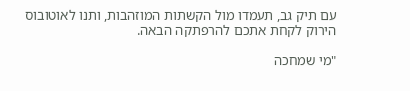עם תיק גב, תעמדו מול הקשתות המוזהבות, ותנו לאוטובוס הירוק לקחת אתכם להרפתקה הבאה.

"מי שמחכה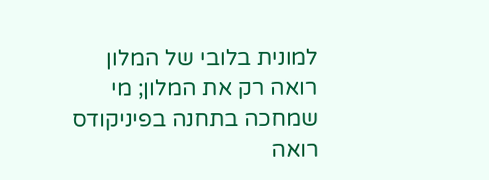למונית בלובי של המלון רואה רק את המלון; מי שמחכה בתחנה בפיניקודס רואה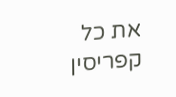את כל קפריסין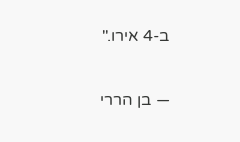ב-4 אירו."

— בן הררי